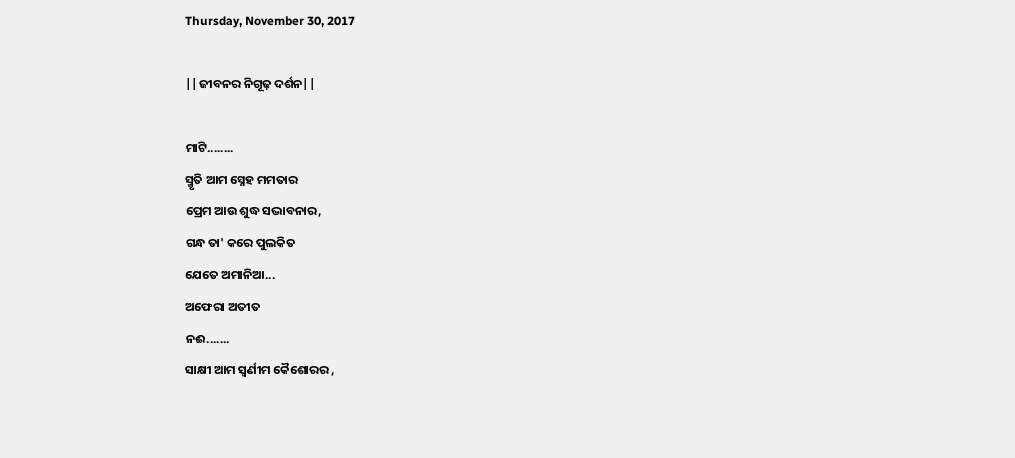Thursday, November 30, 2017

||ଜୀବନର ନିଗୂଢ଼ ଦର୍ଶନ||

ମାଟି........
ସ୍ମୃତି ଆମ ସ୍ନେହ ମମତାର
ପ୍ରେମ ଆଉ ଶୁଦ୍ଧ ସଦ୍ଭାବନାର,
ଗନ୍ଧ ତା' କରେ ପୁଲକିତ
ଯେତେ ଅମାନିଆ...
ଅଫେରା ଅତୀତ
ନଈ.......
ସାକ୍ଷୀ ଆମ ସ୍ୱର୍ଣୀମ କୈଶୋରର ,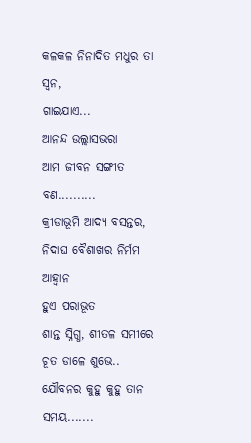କଳକଳ ନିନାଦିତ ମଧୁର ତା ସ୍ୱନ,
ଗାଇଯାଏ...
ଆନନ୍ଦ ଉଲ୍ଲାସଭରା
ଆମ ଜୀବନ ସଙ୍ଗୀତ
ବଣ..........
କ୍ରୀଡାଭୂମି ଆଦ୍ୟ ବସନ୍ତର,
ନିଦାଘ ବୈଶାଖର ନିର୍ମମ ଆହ୍ୱାନ
ହୁଏ ପରାଭୂତ
ଶାନ୍ତ ସ୍ନିଗ୍ଧ, ଶୀତଳ ସମୀରେ
ଚୂତ ଡାଳେ ଶୁଭେ..
ଯୌବନର କୁହୁ କୁହୁ ତାନ
ସମୟ.......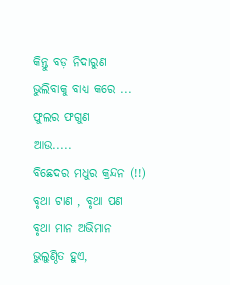କିନ୍ତୁ ବଡ଼ ନିଦାରୁଣ
ଭୁଲିବାକୁ ବାଧ୍ୟ କରେ ...
ଫୁଲର ଫଗୁଣ
ଆଉ.....
ବିଛେଦର ମଧୁର କ୍ରନ୍ଦନ (!!)
ବୃଥା ଟାଣ , ବୃଥା ପଣ
ବୃଥା ମାନ ଅଭିମାନ
ଭୁଲୁଣ୍ଠିତ ହୁଏ,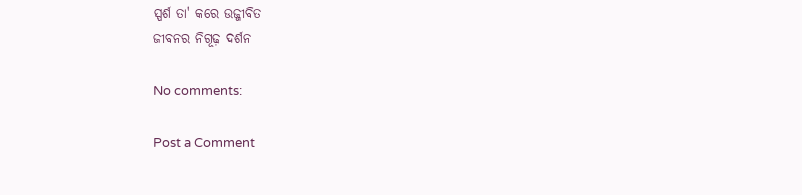ସ୍ପର୍ଶ ତା' କରେ ଉଜ୍ଜୀବିତ
ଜୀବନର ନିଗୂଢ଼ ଦର୍ଶନ

No comments:

Post a Comment